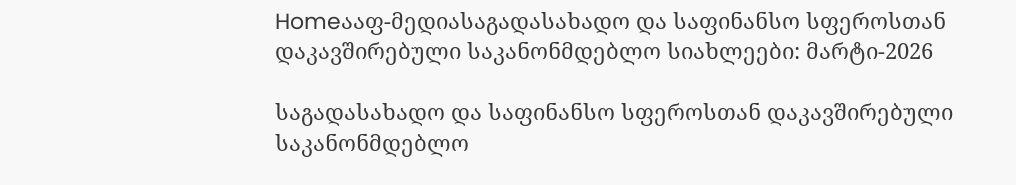Homeააფ-მედიასაგადასახადო და საფინანსო სფეროსთან დაკავშირებული საკანონმდებლო სიახლეები: მარტი-2026

საგადასახადო და საფინანსო სფეროსთან დაკავშირებული საკანონმდებლო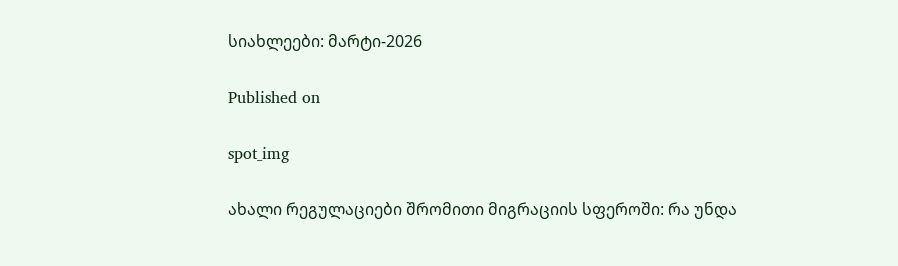სიახლეები: მარტი-2026

Published on

spot_img

ახალი რეგულაციები შრომითი მიგრაციის სფეროში: რა უნდა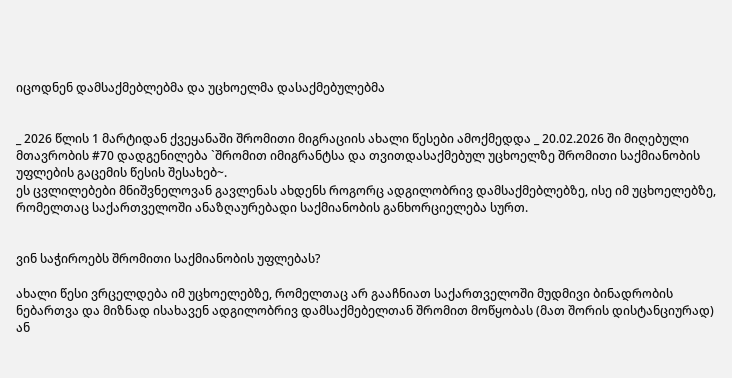იცოდნენ დამსაქმებლებმა და უცხოელმა დასაქმებულებმა


_ 2026 წლის 1 მარტიდან ქვეყანაში შრომითი მიგრაციის ახალი წესები ამოქმედდა _ 20.02.2026 ში მიღებული მთავრობის #70 დადგენილება `შრომით იმიგრანტსა და თვითდასაქმებულ უცხოელზე შრომითი საქმიანობის უფლების გაცემის წესის შესახებ~.
ეს ცვლილებები მნიშვნელოვან გავლენას ახდენს როგორც ადგილობრივ დამსაქმებლებზე, ისე იმ უცხოელებზე, რომელთაც საქართველოში ანაზღაურებადი საქმიანობის განხორციელება სურთ.


ვინ საჭიროებს შრომითი საქმიანობის უფლებას?

ახალი წესი ვრცელდება იმ უცხოელებზე, რომელთაც არ გააჩნიათ საქართველოში მუდმივი ბინადრობის ნებართვა და მიზნად ისახავენ ადგილობრივ დამსაქმებელთან შრომით მოწყობას (მათ შორის დისტანციურად) ან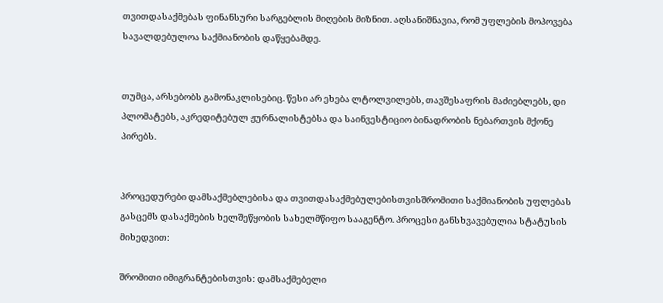თვითდასაქმებას ფინანსური სარგებლის მიღების მიზნით. აღსანიშნავია, რომ უფლების მოპოვება სავალდებულოა საქმიანობის დაწყებამდე.


თუმცა, არსებობს გამონაკლისებიც. წესი არ ეხება ლტოლვილებს, თავშესაფრის მაძიებლებს, დი პლომატებს, აკრედიტებულ ჟურნალისტებსა და საინვესტიციო ბინადრობის ნებართვის მქონე პირებს.


პროცედურები დამსაქმებლებისა და თვითდასაქმებულებისთვისშრომითი საქმიანობის უფლებას გასცემს დასაქმების ხელშეწყობის სახელმწიფო სააგენტო. პროცესი განსხვავებულია სტატუსის მიხედვით:

შრომითი იმიგრანტებისთვის: დამსაქმებელი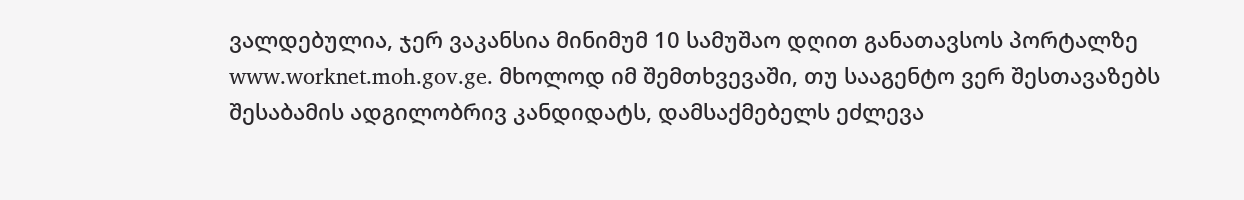ვალდებულია, ჯერ ვაკანსია მინიმუმ 10 სამუშაო დღით განათავსოს პორტალზე www.worknet.moh.gov.ge. მხოლოდ იმ შემთხვევაში, თუ სააგენტო ვერ შესთავაზებს შესაბამის ადგილობრივ კანდიდატს, დამსაქმებელს ეძლევა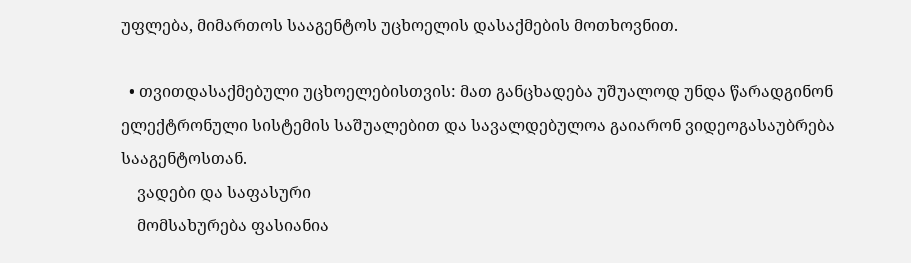უფლება, მიმართოს სააგენტოს უცხოელის დასაქმების მოთხოვნით.

  • თვითდასაქმებული უცხოელებისთვის: მათ განცხადება უშუალოდ უნდა წარადგინონ ელექტრონული სისტემის საშუალებით და სავალდებულოა გაიარონ ვიდეოგასაუბრება სააგენტოსთან.
    ვადები და საფასური
    მომსახურება ფასიანია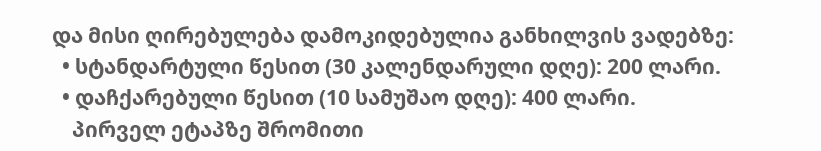და მისი ღირებულება დამოკიდებულია განხილვის ვადებზე:
  • სტანდარტული წესით (30 კალენდარული დღე): 200 ლარი.
  • დაჩქარებული წესით (10 სამუშაო დღე): 400 ლარი.
    პირველ ეტაპზე შრომითი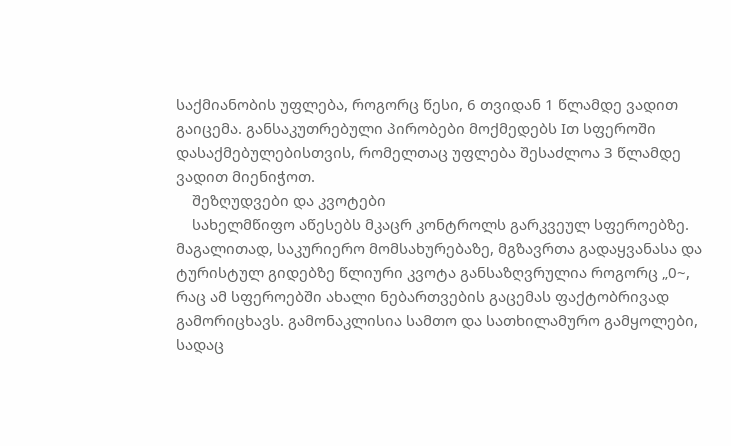საქმიანობის უფლება, როგორც წესი, 6 თვიდან 1 წლამდე ვადით გაიცემა. განსაკუთრებული პირობები მოქმედებს Iთ სფეროში დასაქმებულებისთვის, რომელთაც უფლება შესაძლოა 3 წლამდე ვადით მიენიჭოთ.
    შეზღუდვები და კვოტები
    სახელმწიფო აწესებს მკაცრ კონტროლს გარკვეულ სფეროებზე. მაგალითად, საკურიერო მომსახურებაზე, მგზავრთა გადაყვანასა და ტურისტულ გიდებზე წლიური კვოტა განსაზღვრულია როგორც „0~, რაც ამ სფეროებში ახალი ნებართვების გაცემას ფაქტობრივად გამორიცხავს. გამონაკლისია სამთო და სათხილამურო გამყოლები, სადაც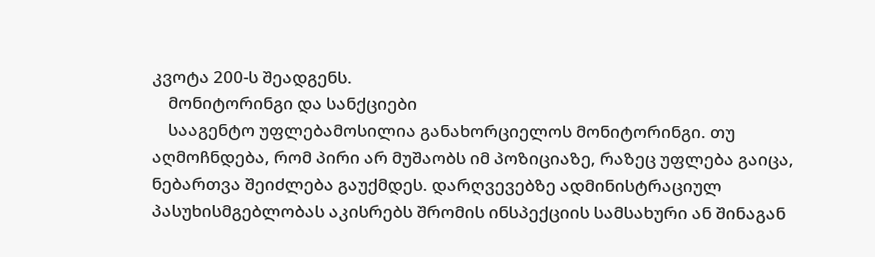კვოტა 200-ს შეადგენს.
    მონიტორინგი და სანქციები
    სააგენტო უფლებამოსილია განახორციელოს მონიტორინგი. თუ აღმოჩნდება, რომ პირი არ მუშაობს იმ პოზიციაზე, რაზეც უფლება გაიცა, ნებართვა შეიძლება გაუქმდეს. დარღვევებზე ადმინისტრაციულ პასუხისმგებლობას აკისრებს შრომის ინსპექციის სამსახური ან შინაგან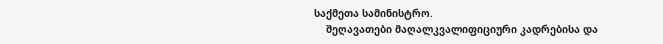საქმეთა სამინისტრო.
    შეღავათები მაღალკვალიფიციური კადრებისა და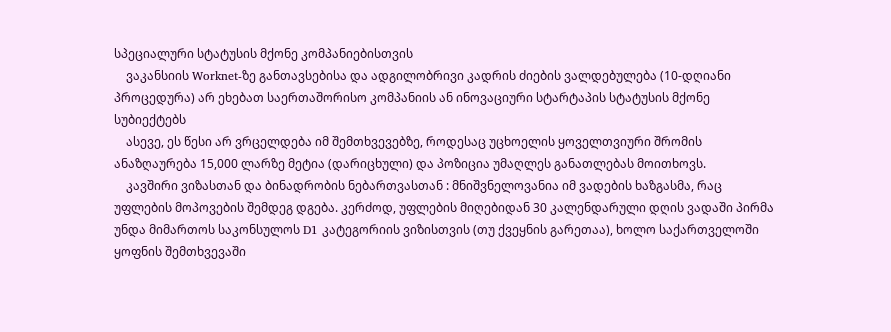სპეციალური სტატუსის მქონე კომპანიებისთვის
    ვაკანსიის Worknet-ზე განთავსებისა და ადგილობრივი კადრის ძიების ვალდებულება (10-დღიანი პროცედურა) არ ეხებათ საერთაშორისო კომპანიის ან ინოვაციური სტარტაპის სტატუსის მქონე სუბიექტებს
    ასევე, ეს წესი არ ვრცელდება იმ შემთხვევებზე, როდესაც უცხოელის ყოველთვიური შრომის ანაზღაურება 15,000 ლარზე მეტია (დარიცხული) და პოზიცია უმაღლეს განათლებას მოითხოვს.
    კავშირი ვიზასთან და ბინადრობის ნებართვასთან : მნიშვნელოვანია იმ ვადების ხაზგასმა, რაც უფლების მოპოვების შემდეგ დგება. კერძოდ, უფლების მიღებიდან 30 კალენდარული დღის ვადაში პირმა უნდა მიმართოს საკონსულოს D1 კატეგორიის ვიზისთვის (თუ ქვეყნის გარეთაა), ხოლო საქართველოში ყოფნის შემთხვევაში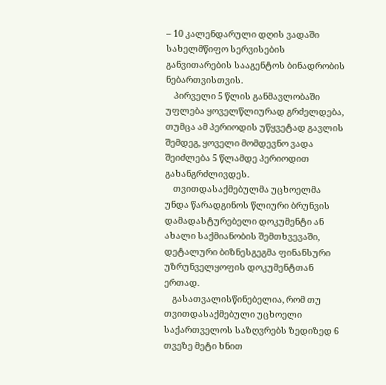– 10 კალენდარული დღის ვადაში სახელმწიფო სერვისების განვითარების სააგენტოს ბინადრობის ნებართვისთვის.
    პირველი 5 წლის განმავლობაში უფლება ყოველწლიურად გრძელდება, თუმცა ამ პერიოდის უწყვეტად გავლის შემდეგ, ყოველი მომდევნო ვადა შეიძლება 5 წლამდე პერიოდით გახანგრძლივდეს.
    თვითდასაქმებულმა უცხოელმა უნდა წარადგინოს წლიური ბრუნვის დამადასტურებელი დოკუმენტი ან ახალი საქმიანობის შემთხვევაში, დეტალური ბიზნესგეგმა ფინანსური უზრუნველყოფის დოკუმენტთან ერთად.
    გასათვალისწინებელია, რომ თუ თვითდასაქმებული უცხოელი საქართველოს საზღვრებს ზედიზედ 6 თვეზე მეტი ხნით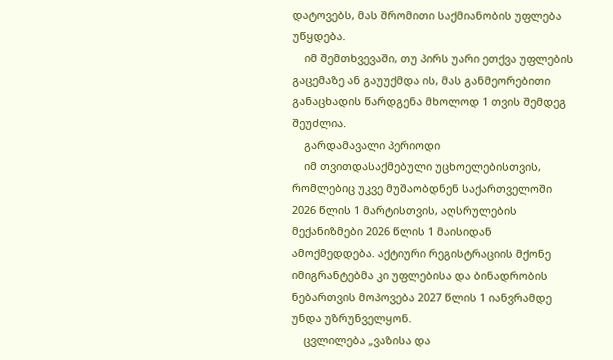დატოვებს, მას შრომითი საქმიანობის უფლება უწყდება.
    იმ შემთხვევაში, თუ პირს უარი ეთქვა უფლების გაცემაზე ან გაუუქმდა ის, მას განმეორებითი განაცხადის წარდგენა მხოლოდ 1 თვის შემდეგ შეუძლია.
    გარდამავალი პერიოდი
    იმ თვითდასაქმებული უცხოელებისთვის, რომლებიც უკვე მუშაობდნენ საქართველოში 2026 წლის 1 მარტისთვის, აღსრულების მექანიზმები 2026 წლის 1 მაისიდან ამოქმედდება. აქტიური რეგისტრაციის მქონე იმიგრანტებმა კი უფლებისა და ბინადრობის ნებართვის მოპოვება 2027 წლის 1 იანვრამდე უნდა უზრუნველყონ.
    ცვლილება „ვაზისა და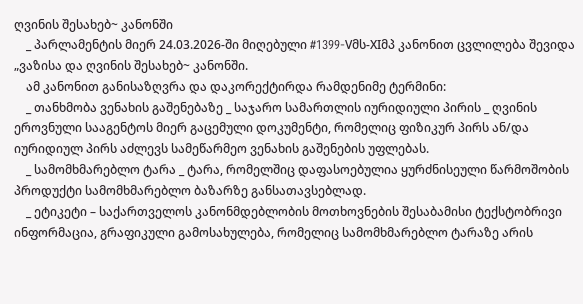ღვინის შესახებ~ კანონში
    _ პარლამენტის მიერ 24.03.2026-ში მიღებული #1399-Vმს-XIმპ კანონით ცვლილება შევიდა „ვაზისა და ღვინის შესახებ~ კანონში.
    ამ კანონით განისაზღვრა და დაკორექტირდა რამდენიმე ტერმინი:
    _ თანხმობა ვენახის გაშენებაზე _ საჯარო სამართლის იურიდიული პირის _ ღვინის ეროვნული სააგენტოს მიერ გაცემული დოკუმენტი, რომელიც ფიზიკურ პირს ან/და იურიდიულ პირს აძლევს სამეწარმეო ვენახის გაშენების უფლებას.
    _ სამომხმარებლო ტარა _ ტარა, რომელშიც დაფასოებულია ყურძნისეული წარმოშობის პროდუქტი სამომხმარებლო ბაზარზე განსათავსებლად.
    _ ეტიკეტი – საქართველოს კანონმდებლობის მოთხოვნების შესაბამისი ტექსტობრივი ინფორმაცია, გრაფიკული გამოსახულება, რომელიც სამომხმარებლო ტარაზე არის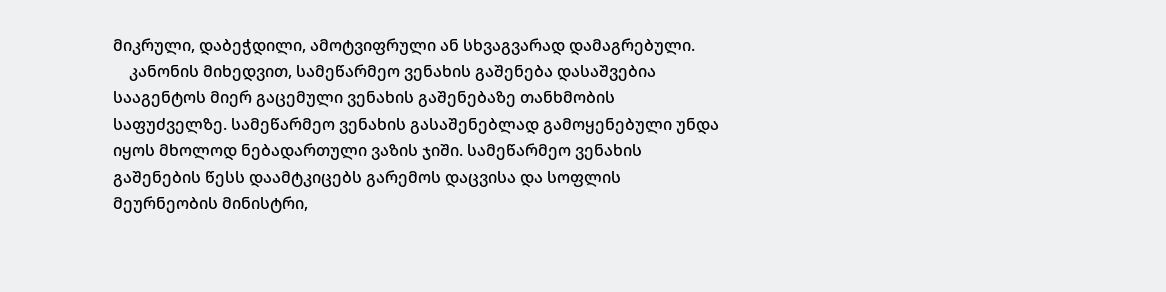მიკრული, დაბეჭდილი, ამოტვიფრული ან სხვაგვარად დამაგრებული.
    კანონის მიხედვით, სამეწარმეო ვენახის გაშენება დასაშვებია სააგენტოს მიერ გაცემული ვენახის გაშენებაზე თანხმობის საფუძველზე. სამეწარმეო ვენახის გასაშენებლად გამოყენებული უნდა იყოს მხოლოდ ნებადართული ვაზის ჯიში. სამეწარმეო ვენახის გაშენების წესს დაამტკიცებს გარემოს დაცვისა და სოფლის მეურნეობის მინისტრი,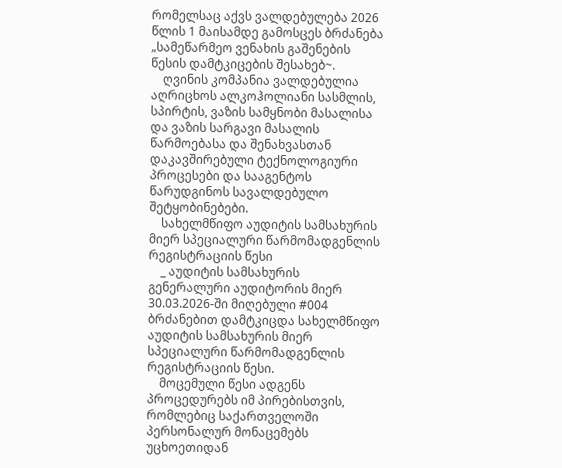რომელსაც აქვს ვალდებულება 2026 წლის 1 მაისამდე გამოსცეს ბრძანება „სამეწარმეო ვენახის გაშენების წესის დამტკიცების შესახებ~.
    ღვინის კომპანია ვალდებულია აღრიცხოს ალკოჰოლიანი სასმლის, სპირტის, ვაზის სამყნობი მასალისა და ვაზის სარგავი მასალის წარმოებასა და შენახვასთან დაკავშირებული ტექნოლოგიური პროცესები და სააგენტოს წარუდგინოს სავალდებულო შეტყობინებები.
    სახელმწიფო აუდიტის სამსახურის მიერ სპეციალური წარმომადგენლის რეგისტრაციის წესი
    _ აუდიტის სამსახურის გენერალური აუდიტორის მიერ 30.03.2026-ში მიღებული #004 ბრძანებით დამტკიცდა სახელმწიფო აუდიტის სამსახურის მიერ სპეციალური წარმომადგენლის რეგისტრაციის წესი.
    მოცემული წესი ადგენს პროცედურებს იმ პირებისთვის, რომლებიც საქართველოში პერსონალურ მონაცემებს უცხოეთიდან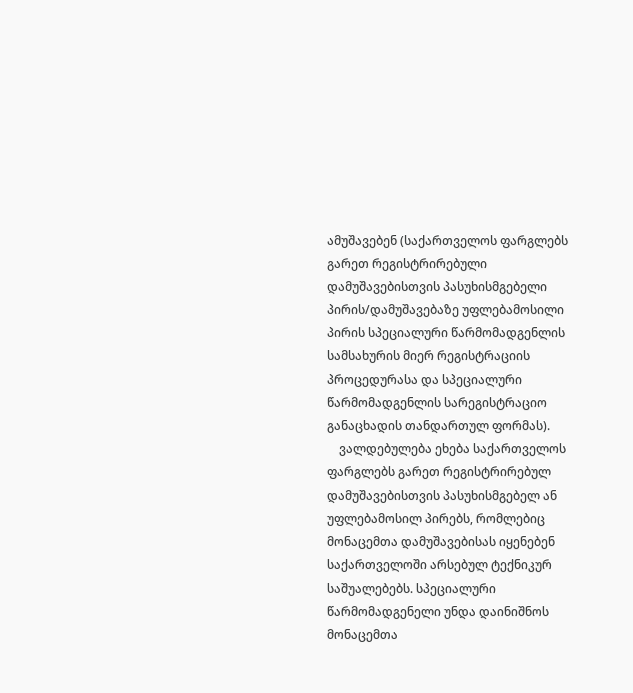ამუშავებენ (საქართველოს ფარგლებს გარეთ რეგისტრირებული დამუშავებისთვის პასუხისმგებელი პირის/დამუშავებაზე უფლებამოსილი პირის სპეციალური წარმომადგენლის სამსახურის მიერ რეგისტრაციის პროცედურასა და სპეციალური წარმომადგენლის სარეგისტრაციო განაცხადის თანდართულ ფორმას).
    ვალდებულება ეხება საქართველოს ფარგლებს გარეთ რეგისტრირებულ დამუშავებისთვის პასუხისმგებელ ან უფლებამოსილ პირებს, რომლებიც მონაცემთა დამუშავებისას იყენებენ საქართველოში არსებულ ტექნიკურ საშუალებებს. სპეციალური წარმომადგენელი უნდა დაინიშნოს მონაცემთა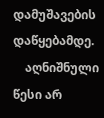დამუშავების დაწყებამდე.
    აღნიშნული წესი არ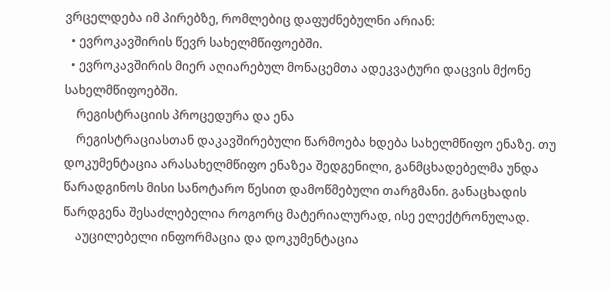ვრცელდება იმ პირებზე, რომლებიც დაფუძნებულნი არიან:
  • ევროკავშირის წევრ სახელმწიფოებში.
  • ევროკავშირის მიერ აღიარებულ მონაცემთა ადეკვატური დაცვის მქონე სახელმწიფოებში.
    რეგისტრაციის პროცედურა და ენა
    რეგისტრაციასთან დაკავშირებული წარმოება ხდება სახელმწიფო ენაზე. თუ დოკუმენტაცია არასახელმწიფო ენაზეა შედგენილი, განმცხადებელმა უნდა წარადგინოს მისი სანოტარო წესით დამოწმებული თარგმანი. განაცხადის წარდგენა შესაძლებელია როგორც მატერიალურად, ისე ელექტრონულად.
    აუცილებელი ინფორმაცია და დოკუმენტაცია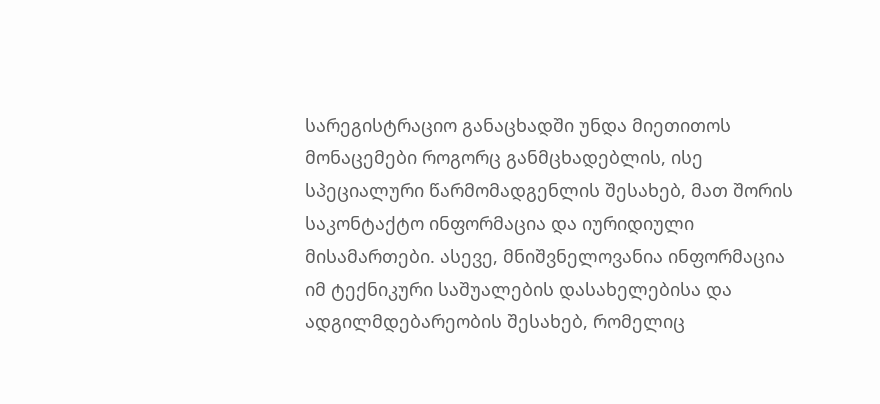სარეგისტრაციო განაცხადში უნდა მიეთითოს მონაცემები როგორც განმცხადებლის, ისე სპეციალური წარმომადგენლის შესახებ, მათ შორის საკონტაქტო ინფორმაცია და იურიდიული მისამართები. ასევე, მნიშვნელოვანია ინფორმაცია იმ ტექნიკური საშუალების დასახელებისა და ადგილმდებარეობის შესახებ, რომელიც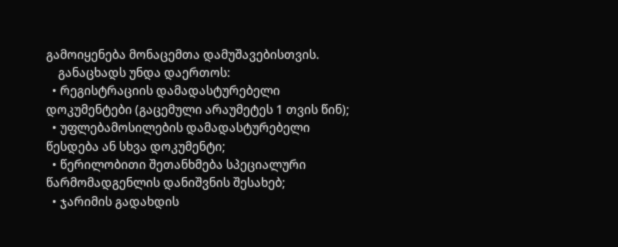გამოიყენება მონაცემთა დამუშავებისთვის.
    განაცხადს უნდა დაერთოს:
  • რეგისტრაციის დამადასტურებელი დოკუმენტები (გაცემული არაუმეტეს 1 თვის წინ);
  • უფლებამოსილების დამადასტურებელი წესდება ან სხვა დოკუმენტი;
  • წერილობითი შეთანხმება სპეციალური წარმომადგენლის დანიშვნის შესახებ;
  • ჯარიმის გადახდის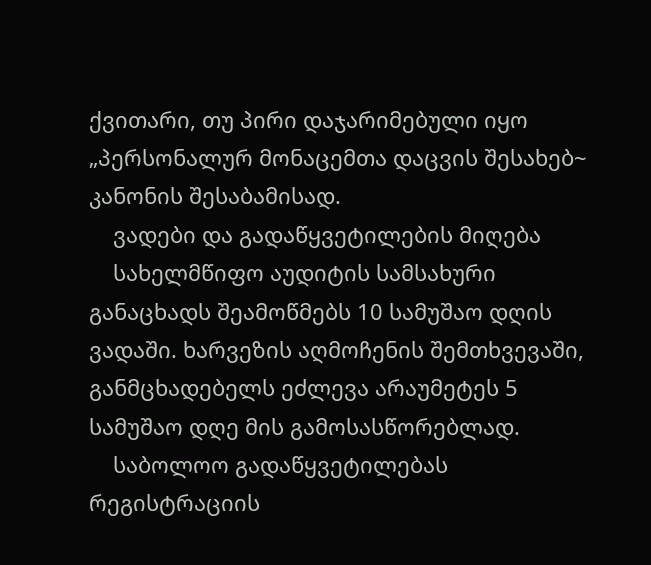ქვითარი, თუ პირი დაჯარიმებული იყო „პერსონალურ მონაცემთა დაცვის შესახებ~ კანონის შესაბამისად.
    ვადები და გადაწყვეტილების მიღება
    სახელმწიფო აუდიტის სამსახური განაცხადს შეამოწმებს 10 სამუშაო დღის ვადაში. ხარვეზის აღმოჩენის შემთხვევაში, განმცხადებელს ეძლევა არაუმეტეს 5 სამუშაო დღე მის გამოსასწორებლად.
    საბოლოო გადაწყვეტილებას რეგისტრაციის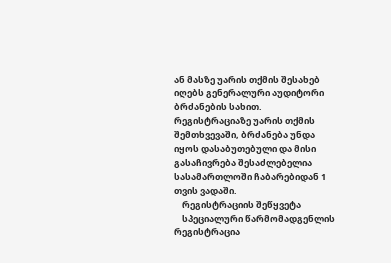ან მასზე უარის თქმის შესახებ იღებს გენერალური აუდიტორი ბრძანების სახით. რეგისტრაციაზე უარის თქმის შემთხვევაში, ბრძანება უნდა იყოს დასაბუთებული და მისი გასაჩივრება შესაძლებელია სასამართლოში ჩაბარებიდან 1 თვის ვადაში.
    რეგისტრაციის შეწყვეტა
    სპეციალური წარმომადგენლის რეგისტრაცია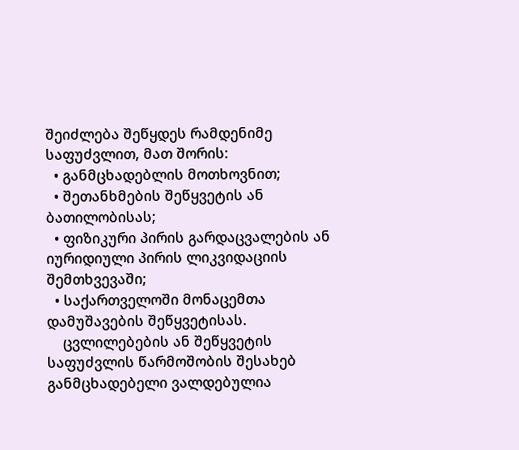შეიძლება შეწყდეს რამდენიმე საფუძვლით, მათ შორის:
  • განმცხადებლის მოთხოვნით;
  • შეთანხმების შეწყვეტის ან ბათილობისას;
  • ფიზიკური პირის გარდაცვალების ან იურიდიული პირის ლიკვიდაციის შემთხვევაში;
  • საქართველოში მონაცემთა დამუშავების შეწყვეტისას.
    ცვლილებების ან შეწყვეტის საფუძვლის წარმოშობის შესახებ განმცხადებელი ვალდებულია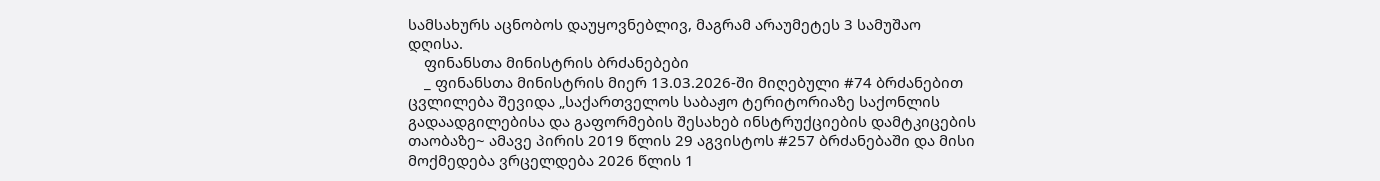სამსახურს აცნობოს დაუყოვნებლივ, მაგრამ არაუმეტეს 3 სამუშაო დღისა.
    ფინანსთა მინისტრის ბრძანებები
    _ ფინანსთა მინისტრის მიერ 13.03.2026-ში მიღებული #74 ბრძანებით ცვლილება შევიდა „საქართველოს საბაჟო ტერიტორიაზე საქონლის გადაადგილებისა და გაფორმების შესახებ ინსტრუქციების დამტკიცების თაობაზე~ ამავე პირის 2019 წლის 29 აგვისტოს #257 ბრძანებაში და მისი მოქმედება ვრცელდება 2026 წლის 1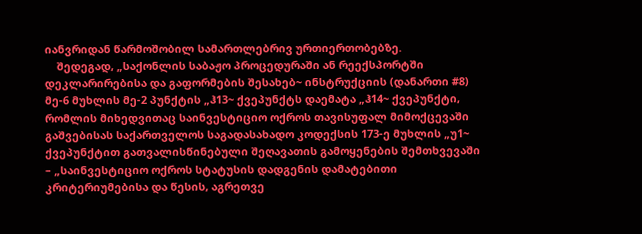იანვრიდან წარმოშობილ სამართლებრივ ურთიერთობებზე.
    შედეგად, „საქონლის საბაჟო პროცედურაში ან რეექსპორტში დეკლარირებისა და გაფორმების შესახებ~ ინსტრუქციის (დანართი #8) მე-6 მუხლის მე-2 პუნქტის „ჰ13~ ქვეპუნქტს დაემატა „ჰ14~ ქვეპუნქტი, რომლის მიხედვითაც საინვესტიციო ოქროს თავისუფალ მიმოქცევაში გაშვებისას საქართველოს საგადასახადო კოდექსის 173-ე მუხლის „უ1~ ქვეპუნქტით გათვალისწინებული შეღავათის გამოყენების შემთხვევაში – „საინვესტიციო ოქროს სტატუსის დადგენის დამატებითი კრიტერიუმებისა და წესის, აგრეთვე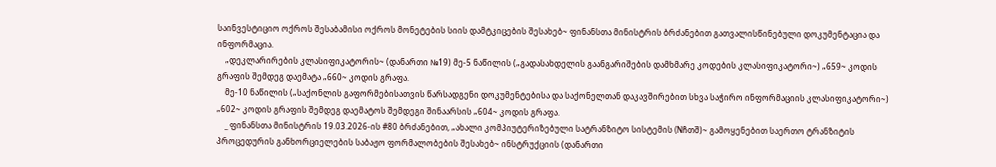საინვესტიციო ოქროს შესაბამისი ოქროს მონეტების სიის დამტკიცების შესახებ~ ფინანსთა მინისტრის ბრძანებით გათვალისწინებული დოკუმენტაცია და ინფორმაცია.
    „დეკლარირების კლასიფიკატორის~ (დანართი №19) მე-5 ნაწილის („გადასახდელის გაანგარიშების დამხმარე კოდების კლასიფიკატორი~) „659~ კოდის გრაფის შემდეგ დაემატა „660~ კოდის გრაფა.
    მე-10 ნაწილის („საქონლის გაფორმებისათვის წარსადგენი დოკუმენტებისა და საქონელთან დაკავშირებით სხვა საჭირო ინფორმაციის კლასიფიკატორი~) „602~ კოდის გრაფის შემდეგ დაემატოს შემდეგი შინაარსის „604~ კოდის გრაფა.
    _ ფინანსთა მინისტრის 19.03.2026-ის #80 ბრძანებით, „ახალი კომპიუტერიზებული სატრანზიტო სისტემის (Nჩთშ)~ გამოყენებით საერთო ტრანზიტის პროცედურის განხორციელების საბაჟო ფორმალობების შესახებ~ ინსტრუქციის (დანართი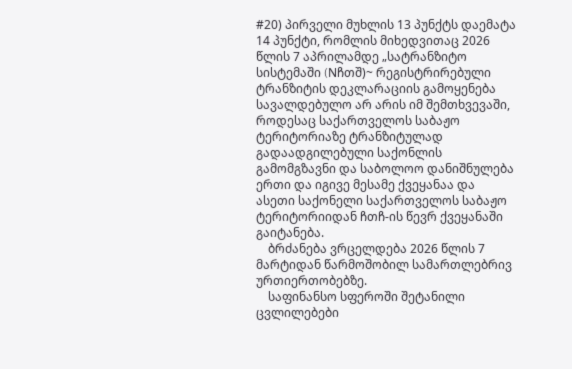#20) პირველი მუხლის 13 პუნქტს დაემატა 14 პუნქტი, რომლის მიხედვითაც 2026 წლის 7 აპრილამდე „სატრანზიტო სისტემაში (Nჩთშ)~ რეგისტრირებული ტრანზიტის დეკლარაციის გამოყენება სავალდებულო არ არის იმ შემთხვევაში, როდესაც საქართველოს საბაჟო ტერიტორიაზე ტრანზიტულად გადაადგილებული საქონლის გამომგზავნი და საბოლოო დანიშნულება ერთი და იგივე მესამე ქვეყანაა და ასეთი საქონელი საქართველოს საბაჟო ტერიტორიიდან ჩთჩ-ის წევრ ქვეყანაში გაიტანება.
    ბრძანება ვრცელდება 2026 წლის 7 მარტიდან წარმოშობილ სამართლებრივ ურთიერთობებზე.
    საფინანსო სფეროში შეტანილი ცვლილებები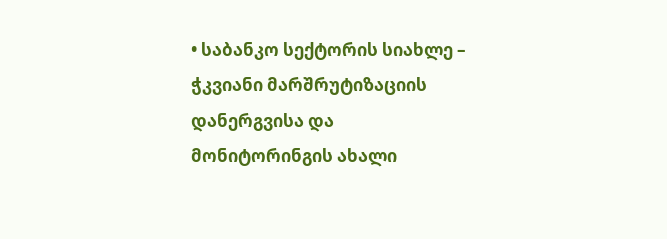• საბანკო სექტორის სიახლე – ჭკვიანი მარშრუტიზაციის დანერგვისა და მონიტორინგის ახალი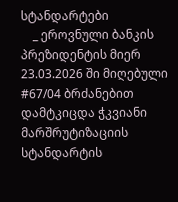სტანდარტები
    _ ეროვნული ბანკის პრეზიდენტის მიერ 23.03.2026 ში მიღებული #67/04 ბრძანებით დამტკიცდა ჭკვიანი მარშრუტიზაციის სტანდარტის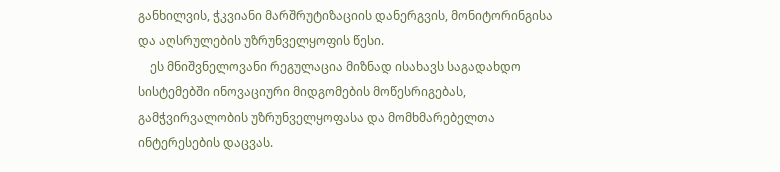განხილვის, ჭკვიანი მარშრუტიზაციის დანერგვის, მონიტორინგისა და აღსრულების უზრუნველყოფის წესი.
    ეს მნიშვნელოვანი რეგულაცია მიზნად ისახავს საგადახდო სისტემებში ინოვაციური მიდგომების მოწესრიგებას, გამჭვირვალობის უზრუნველყოფასა და მომხმარებელთა ინტერესების დაცვას.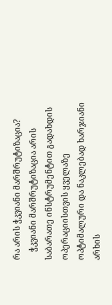რა არის ჭკვიანი მარშრუტიზაცია?
    ჭკვიანი მარშრუტიზაცია არის საბარათე ინსტრუმენტით გადახდის ოპერაციისთვის ყველაზე ოპტიმალური და ნაკლებად ხარჯიანი არხის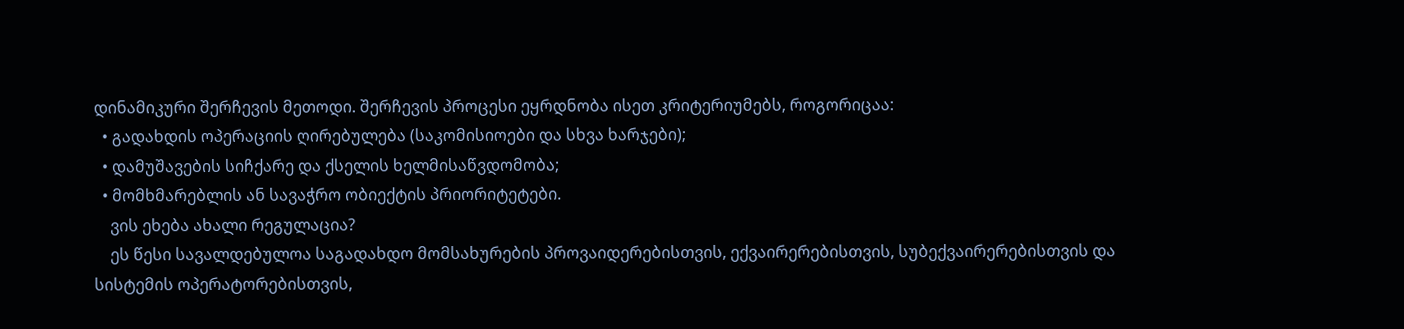დინამიკური შერჩევის მეთოდი. შერჩევის პროცესი ეყრდნობა ისეთ კრიტერიუმებს, როგორიცაა:
  • გადახდის ოპერაციის ღირებულება (საკომისიოები და სხვა ხარჯები);
  • დამუშავების სიჩქარე და ქსელის ხელმისაწვდომობა;
  • მომხმარებლის ან სავაჭრო ობიექტის პრიორიტეტები.
    ვის ეხება ახალი რეგულაცია?
    ეს წესი სავალდებულოა საგადახდო მომსახურების პროვაიდერებისთვის, ექვაირერებისთვის, სუბექვაირერებისთვის და სისტემის ოპერატორებისთვის,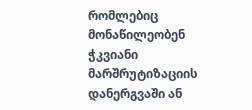რომლებიც მონაწილეობენ ჭკვიანი მარშრუტიზაციის დანერგვაში ან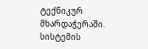ტექნიკურ მხარდაჭერაში. სისტემის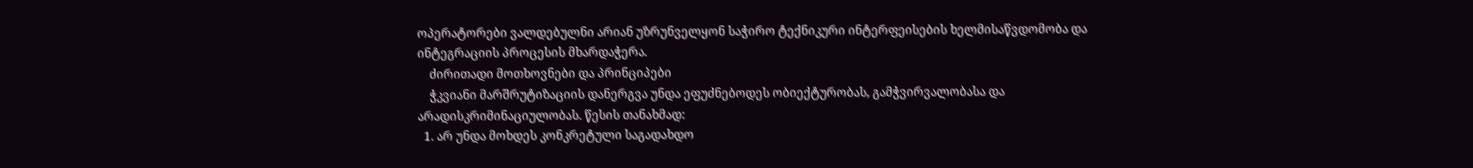ოპერატორები ვალდებულნი არიან უზრუნველყონ საჭირო ტექნიკური ინტერფეისების ხელმისაწვდომობა და ინტეგრაციის პროცესის მხარდაჭერა.
    ძირითადი მოთხოვნები და პრინციპები
    ჭკვიანი მარშრუტიზაციის დანერგვა უნდა ეფუძნებოდეს ობიექტურობას, გამჭვირვალობასა და არადისკრიმინაციულობას. წესის თანახმად:
  1. არ უნდა მოხდეს კონკრეტული საგადახდო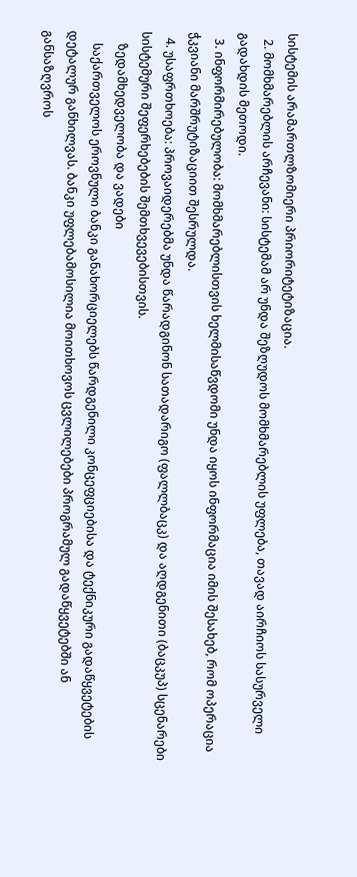სისტემის არამართლზომიერი პრიორიტეტიზაცია.
  2. მომხმარებლის არჩევანი: სისტემამ არ უნდა შეზღუდოს მომხმარებლის უფლება, თავად აირჩიოს სასურველი გადახდის მეთოდი.
  3. ინფორმირებულობა: მომხმარებლისთვის ხელმისაწვდომი უნდა იყოს ინფორმაცია იმის შესახებ, რომ ოპერაცია ჭკვიანი მარშრუტიზაციით შესრულდა.
  4. უსაფრთხოება: პროვაიდერებმა უნდა წარადგინონ სათადარიგო (ფალლბაცკ) და აღდგენითი (ბაცკუპ) სცენარები სისტემური შეფერხებების შემთხვევებისთვის.
    ზედამხედველობა და ვადები
    საქართველოს ეროვნული ბანკი განახორციელებს წარდგენილი კონცეფციებისა და ტექნიკური გადაწყვეტების დეტალურ განხილვას. ბანკი უფლებამოსილია მოითხოვოს ცვლილებები პროგრამულ გადაწყვეტებში ან განსაზღვროს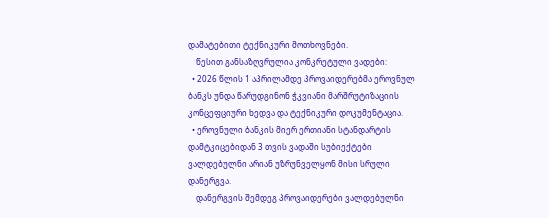დამატებითი ტექნიკური მოთხოვნები.
    წესით განსაზღვრულია კონკრეტული ვადები:
  • 2026 წლის 1 აპრილამდე პროვაიდერებმა ეროვნულ ბანკს უნდა წარუდგინონ ჭკვიანი მარშრუტიზაციის კონცეფციური ხედვა და ტექნიკური დოკუმენტაცია.
  • ეროვნული ბანკის მიერ ერთიანი სტანდარტის დამტკიცებიდან 3 თვის ვადაში სუბიექტები ვალდებულნი არიან უზრუნველყონ მისი სრული დანერგვა.
    დანერგვის შემდეგ პროვაიდერები ვალდებულნი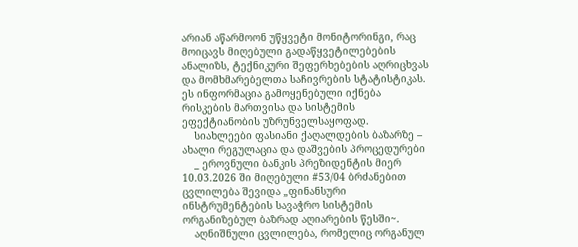არიან აწარმოონ უწყვეტი მონიტორინგი, რაც მოიცავს მიღებული გადაწყვეტილებების ანალიზს, ტექნიკური შეფერხებების აღრიცხვას და მომხმარებელთა საჩივრების სტატისტიკას. ეს ინფორმაცია გამოყენებული იქნება რისკების მართვისა და სისტემის ეფექტიანობის უზრუნველსაყოფად.
    სიახლეები ფასიანი ქაღალდების ბაზარზე – ახალი რეგულაცია და დაშვების პროცედურები
    _ ეროვნული ბანკის პრეზიდენტის მიერ 10.03.2026 ში მიღებული #53/04 ბრძანებით ცვლილება შევიდა „ფინანსური ინსტრუმენტების სავაჭრო სისტემის ორგანიზებულ ბაზრად აღიარების წესში~.
    აღნიშნული ცვლილება, რომელიც ორგანულ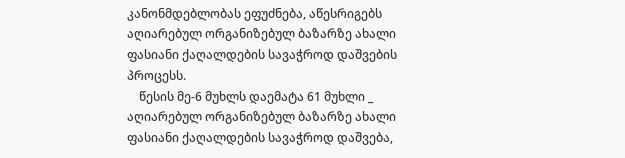კანონმდებლობას ეფუძნება, აწესრიგებს აღიარებულ ორგანიზებულ ბაზარზე ახალი ფასიანი ქაღალდების სავაჭროდ დაშვების პროცესს.
    წესის მე-6 მუხლს დაემატა 61 მუხლი _ აღიარებულ ორგანიზებულ ბაზარზე ახალი ფასიანი ქაღალდების სავაჭროდ დაშვება,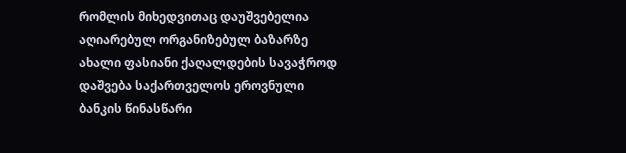რომლის მიხედვითაც დაუშვებელია აღიარებულ ორგანიზებულ ბაზარზე ახალი ფასიანი ქაღალდების სავაჭროდ დაშვება საქართველოს ეროვნული ბანკის წინასწარი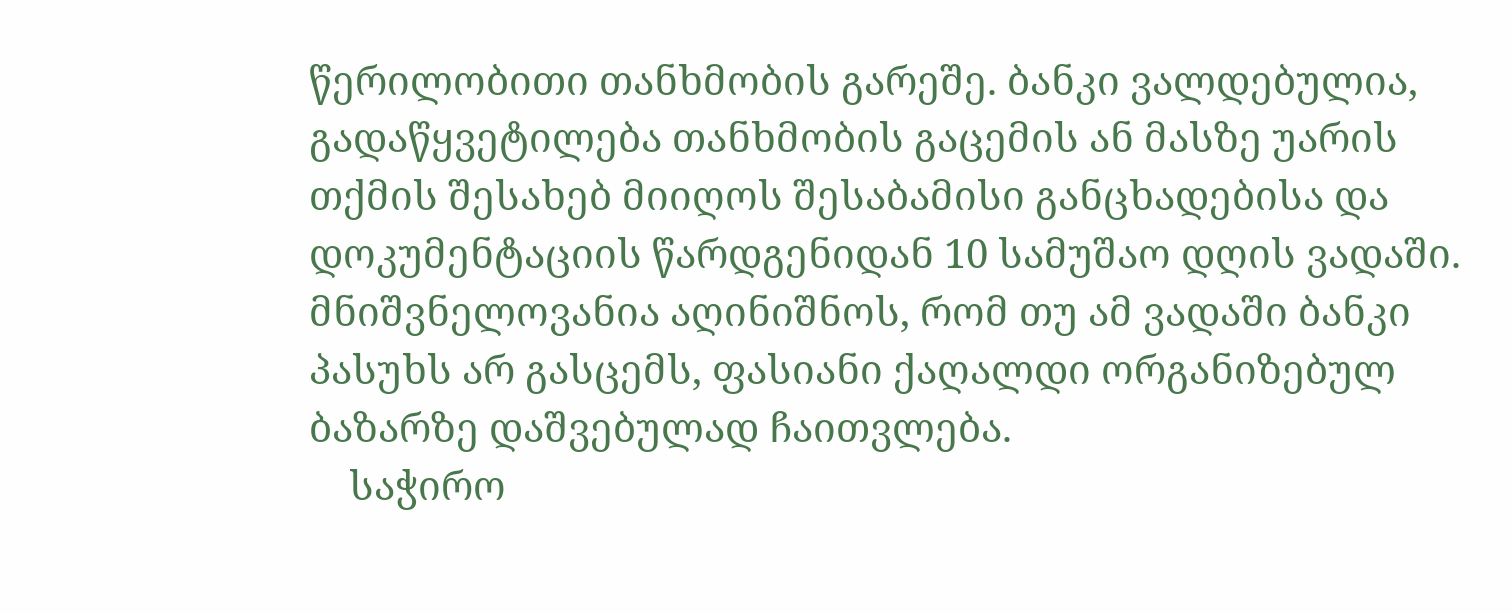წერილობითი თანხმობის გარეშე. ბანკი ვალდებულია, გადაწყვეტილება თანხმობის გაცემის ან მასზე უარის თქმის შესახებ მიიღოს შესაბამისი განცხადებისა და დოკუმენტაციის წარდგენიდან 10 სამუშაო დღის ვადაში. მნიშვნელოვანია აღინიშნოს, რომ თუ ამ ვადაში ბანკი პასუხს არ გასცემს, ფასიანი ქაღალდი ორგანიზებულ ბაზარზე დაშვებულად ჩაითვლება.
    საჭირო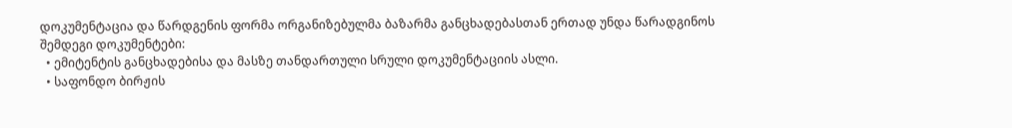დოკუმენტაცია და წარდგენის ფორმა ორგანიზებულმა ბაზარმა განცხადებასთან ერთად უნდა წარადგინოს შემდეგი დოკუმენტები:
  • ემიტენტის განცხადებისა და მასზე თანდართული სრული დოკუმენტაციის ასლი.
  • საფონდო ბირჟის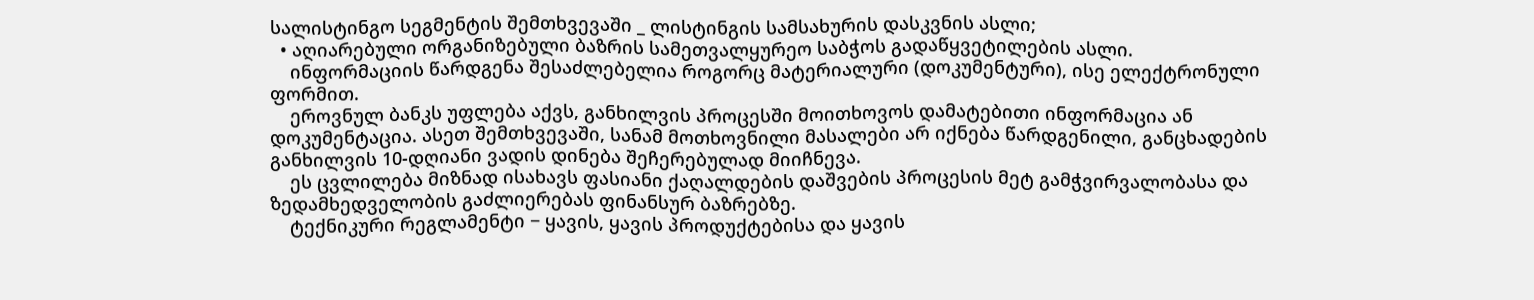სალისტინგო სეგმენტის შემთხვევაში _ ლისტინგის სამსახურის დასკვნის ასლი;
  • აღიარებული ორგანიზებული ბაზრის სამეთვალყურეო საბჭოს გადაწყვეტილების ასლი.
    ინფორმაციის წარდგენა შესაძლებელია როგორც მატერიალური (დოკუმენტური), ისე ელექტრონული ფორმით.
    ეროვნულ ბანკს უფლება აქვს, განხილვის პროცესში მოითხოვოს დამატებითი ინფორმაცია ან დოკუმენტაცია. ასეთ შემთხვევაში, სანამ მოთხოვნილი მასალები არ იქნება წარდგენილი, განცხადების განხილვის 10-დღიანი ვადის დინება შეჩერებულად მიიჩნევა.
    ეს ცვლილება მიზნად ისახავს ფასიანი ქაღალდების დაშვების პროცესის მეტ გამჭვირვალობასა და ზედამხედველობის გაძლიერებას ფინანსურ ბაზრებზე.
    ტექნიკური რეგლამენტი − ყავის, ყავის პროდუქტებისა და ყავის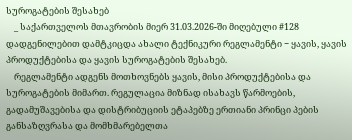სუროგატების შესახებ
    _ საქართველოს მთავრობის მიერ 31.03.2026-ში მიღებული #128 დადგენილებით დამტკიცდა ახალი ტექნიკური რეგლამენტი − ყავის, ყავის პროდუქტებისა და ყავის სუროგატების შესახებ.
    რეგლამენტი ადგენს მოთხოვნებს ყავის, მისი პროდუქტებისა და სუროგატების მიმართ. რეგულაცია მიზნად ისახავს წარმოების, გადამუშავებისა და დისტრიბუციის ეტაპებზე ერთიანი პრინცი პების განსაზღვრასა და მომხმარებელთა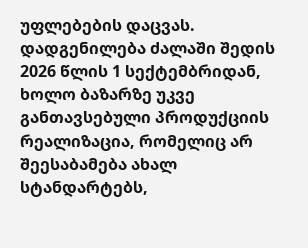უფლებების დაცვას. დადგენილება ძალაში შედის 2026 წლის 1 სექტემბრიდან, ხოლო ბაზარზე უკვე განთავსებული პროდუქციის რეალიზაცია, რომელიც არ შეესაბამება ახალ სტანდარტებს,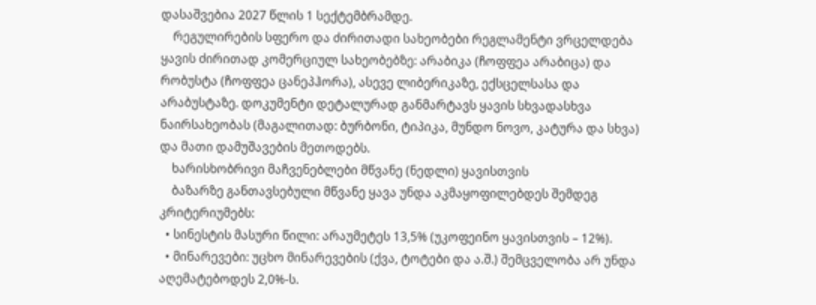დასაშვებია 2027 წლის 1 სექტემბრამდე.
    რეგულირების სფერო და ძირითადი სახეობები რეგლამენტი ვრცელდება ყავის ძირითად კომერციულ სახეობებზე: არაბიკა (ჩოფფეა არაბიცა) და რობუსტა (ჩოფფეა ცანეპჰორა), ასევე ლიბერიკაზე, ექსცელსასა და არაბუსტაზე. დოკუმენტი დეტალურად განმარტავს ყავის სხვადასხვა ნაირსახეობას (მაგალითად: ბურბონი, ტიპიკა, მუნდო ნოვო, კატურა და სხვა) და მათი დამუშავების მეთოდებს.
    ხარისხობრივი მაჩვენებლები მწვანე (ნედლი) ყავისთვის
    ბაზარზე განთავსებული მწვანე ყავა უნდა აკმაყოფილებდეს შემდეგ კრიტერიუმებს:
  • სინესტის მასური წილი: არაუმეტეს 13,5% (უკოფეინო ყავისთვის – 12%).
  • მინარევები: უცხო მინარევების (ქვა, ტოტები და ა.შ.) შემცველობა არ უნდა აღემატებოდეს 2,0%-ს.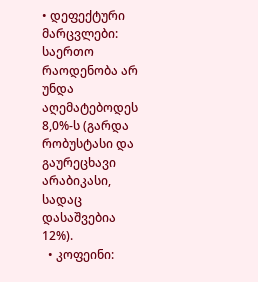• დეფექტური მარცვლები: საერთო რაოდენობა არ უნდა აღემატებოდეს 8,0%-ს (გარდა რობუსტასი და გაურეცხავი არაბიკასი, სადაც დასაშვებია 12%).
  • კოფეინი: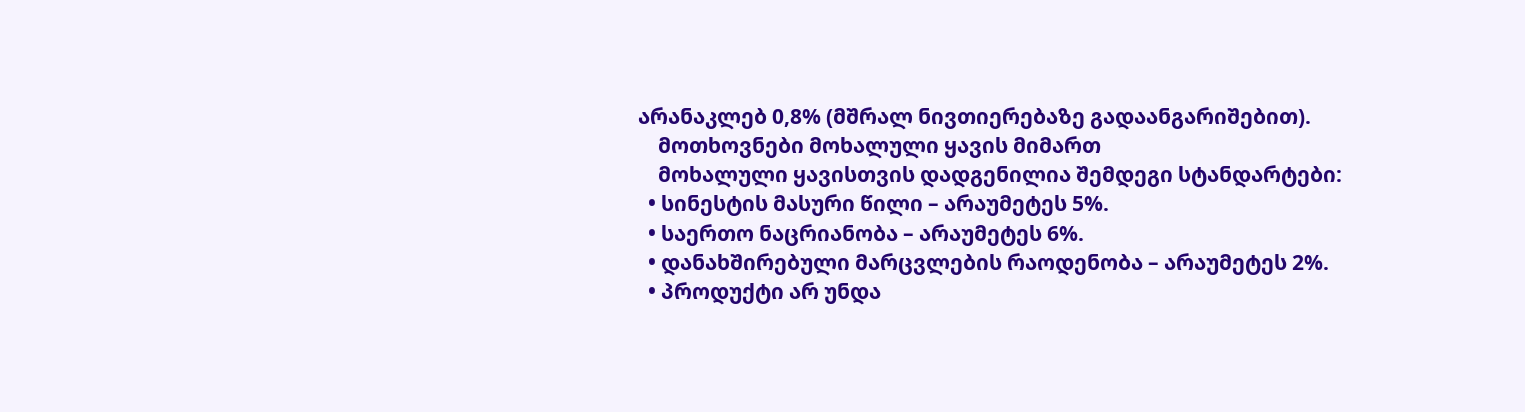არანაკლებ 0,8% (მშრალ ნივთიერებაზე გადაანგარიშებით).
    მოთხოვნები მოხალული ყავის მიმართ
    მოხალული ყავისთვის დადგენილია შემდეგი სტანდარტები:
  • სინესტის მასური წილი – არაუმეტეს 5%.
  • საერთო ნაცრიანობა – არაუმეტეს 6%.
  • დანახშირებული მარცვლების რაოდენობა – არაუმეტეს 2%.
  • პროდუქტი არ უნდა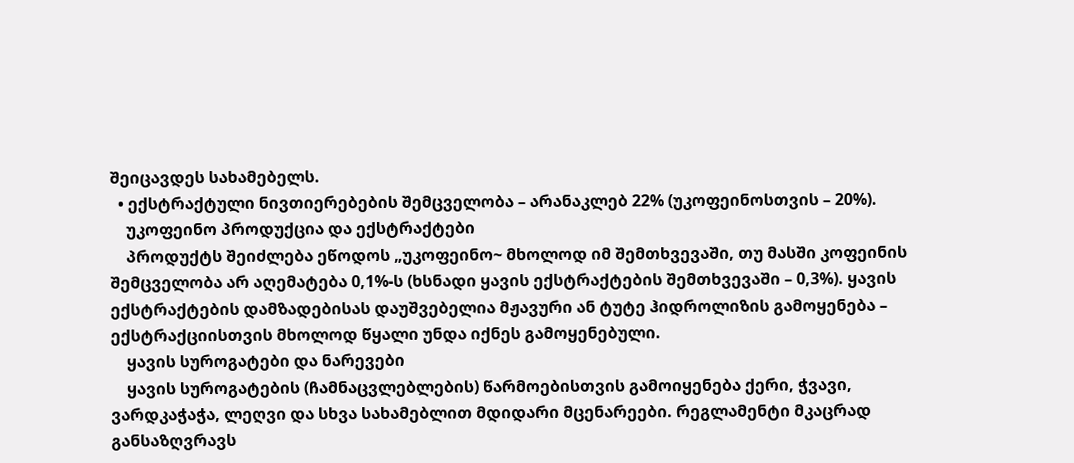შეიცავდეს სახამებელს.
  • ექსტრაქტული ნივთიერებების შემცველობა – არანაკლებ 22% (უკოფეინოსთვის – 20%).
    უკოფეინო პროდუქცია და ექსტრაქტები
    პროდუქტს შეიძლება ეწოდოს „უკოფეინო~ მხოლოდ იმ შემთხვევაში, თუ მასში კოფეინის შემცველობა არ აღემატება 0,1%-ს (ხსნადი ყავის ექსტრაქტების შემთხვევაში – 0,3%). ყავის ექსტრაქტების დამზადებისას დაუშვებელია მჟავური ან ტუტე ჰიდროლიზის გამოყენება – ექსტრაქციისთვის მხოლოდ წყალი უნდა იქნეს გამოყენებული.
    ყავის სუროგატები და ნარევები
    ყავის სუროგატების (ჩამნაცვლებლების) წარმოებისთვის გამოიყენება ქერი, ჭვავი, ვარდკაჭაჭა, ლეღვი და სხვა სახამებლით მდიდარი მცენარეები. რეგლამენტი მკაცრად განსაზღვრავს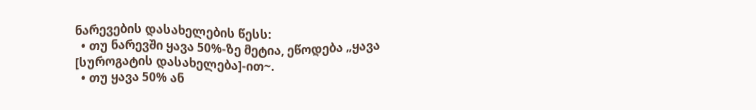ნარევების დასახელების წესს:
  • თუ ნარევში ყავა 50%-ზე მეტია, ეწოდება „ყავა [სუროგატის დასახელება]-ით~.
  • თუ ყავა 50% ან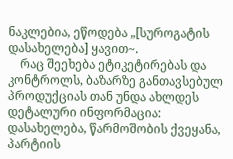ნაკლებია, ეწოდება „[სუროგატის დასახელება] ყავით~.
    რაც შეეხება ეტიკეტირებას და კონტროლს, ბაზარზე განთავსებულ პროდუქციას თან უნდა ახლდეს დეტალური ინფორმაცია: დასახელება, წარმოშობის ქვეყანა, პარტიის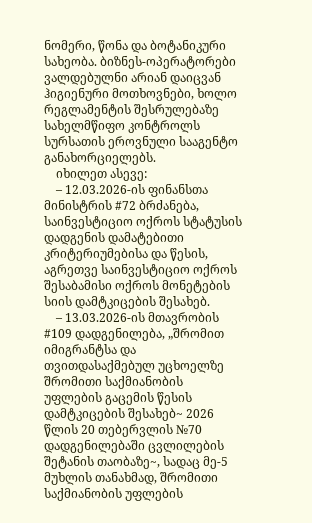ნომერი, წონა და ბოტანიკური სახეობა. ბიზნეს-ოპერატორები ვალდებულნი არიან დაიცვან ჰიგიენური მოთხოვნები, ხოლო რეგლამენტის შესრულებაზე სახელმწიფო კონტროლს სურსათის ეროვნული სააგენტო განახორციელებს.
    იხილეთ ასევე:
    – 12.03.2026-ის ფინანსთა მინისტრის #72 ბრძანება, საინვესტიციო ოქროს სტატუსის დადგენის დამატებითი კრიტერიუმებისა და წესის, აგრეთვე საინვესტიციო ოქროს შესაბამისი ოქროს მონეტების სიის დამტკიცების შესახებ.
    – 13.03.2026-ის მთავრობის #109 დადგენილება, „შრომით იმიგრანტსა და თვითდასაქმებულ უცხოელზე შრომითი საქმიანობის უფლების გაცემის წესის დამტკიცების შესახებ~ 2026 წლის 20 თებერვლის №70 დადგენილებაში ცვლილების შეტანის თაობაზე~, სადაც მე-5 მუხლის თანახმად, შრომითი საქმიანობის უფლების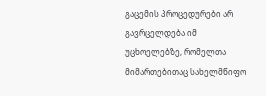გაცემის პროცედურები არ გავრცელდება იმ უცხოელებზე, რომელთა მიმართებითაც სახელმწიფო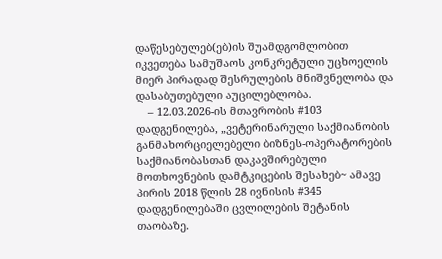დაწესებულებ(ებ)ის შუამდგომლობით იკვეთება სამუშაოს კონკრეტული უცხოელის მიერ პირადად შესრულების მნიშვნელობა და დასაბუთებული აუცილებლობა.
    – 12.03.2026-ის მთავრობის #103 დადგენილება, „ვეტერინარული საქმიანობის განმახორციელებელი ბიზნეს-ოპერატორების საქმიანობასთან დაკავშირებული მოთხოვნების დამტკიცების შესახებ~ ამავე პირის 2018 წლის 28 ივნისის #345 დადგენილებაში ცვლილების შეტანის თაობაზე.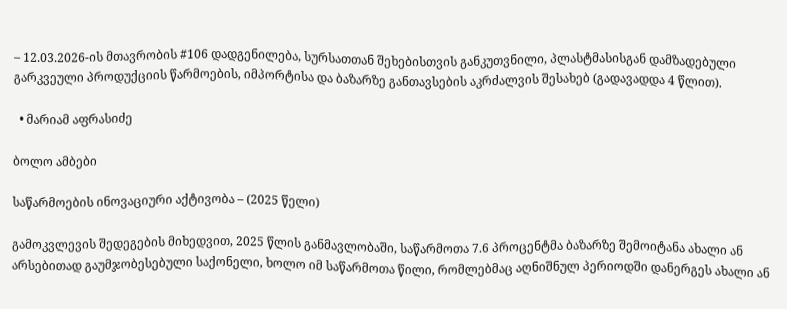– 12.03.2026-ის მთავრობის #106 დადგენილება, სურსათთან შეხებისთვის განკუთვნილი, პლასტმასისგან დამზადებული გარკვეული პროდუქციის წარმოების, იმპორტისა და ბაზარზე განთავსების აკრძალვის შესახებ (გადავადდა 4 წლით).

  • მარიამ აფრასიძე

ბოლო ამბები

საწარმოების ინოვაციური აქტივობა – (2025 წელი)

გამოკვლევის შედეგების მიხედვით, 2025 წლის განმავლობაში, საწარმოთა 7.6 პროცენტმა ბაზარზე შემოიტანა ახალი ან არსებითად გაუმჯობესებული საქონელი, ხოლო იმ საწარმოთა წილი, რომლებმაც აღნიშნულ პერიოდში დანერგეს ახალი ან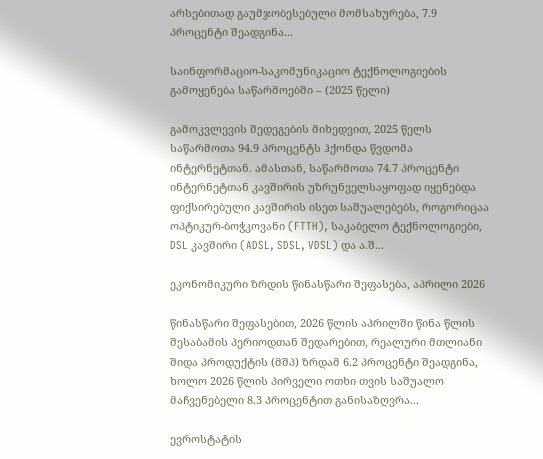არსებითად გაუმჯობესებული მომსახურება, 7.9 პროცენტი შეადგინა...

საინფორმაციო-საკომუნიკაციო ტექნოლოგიების გამოყენება საწარმოებში – (2025 წელი)

გამოკვლევის შედეგების მიხედვით, 2025 წელს საწარმოთა 94.9 პროცენტს ჰქონდა წვდომა ინტერნეტთან. ამასთან, საწარმოთა 74.7 პროცენტი ინტერნეტთან კავშირის უზრუნველსაყოფად იყენებდა ფიქსირებული კავშირის ისეთ საშუალებებს, როგორიცაა ოპტიკურ-ბოჭკოვანი (FTTH), საკაბელო ტექნოლოგიები, DSL კავშირი (ADSL, SDSL, VDSL) და ა.შ...

ეკონომიკური ზრდის წინასწარი შეფასება, აპრილი 2026

წინასწარი შეფასებით, 2026 წლის აპრილში წინა წლის შესაბამის პერიოდთან შედარებით, რეალური მთლიანი შიდა პროდუქტის (მშპ) ზრდამ 6.2 პროცენტი შეადგინა, ხოლო 2026 წლის პირველი ოთხი თვის საშუალო მაჩვენებელი 8.3 პროცენტით განისაზღვრა...

ევროსტატის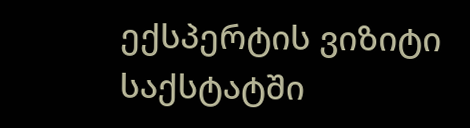ექსპერტის ვიზიტი საქსტატში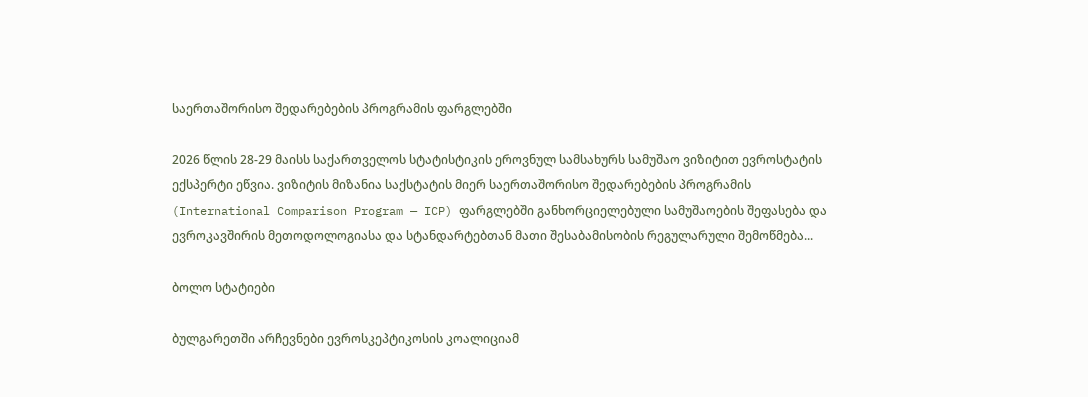საერთაშორისო შედარებების პროგრამის ფარგლებში

2026 წლის 28-29 მაისს საქართველოს სტატისტიკის ეროვნულ სამსახურს სამუშაო ვიზიტით ევროსტატის ექსპერტი ეწვია. ვიზიტის მიზანია საქსტატის მიერ საერთაშორისო შედარებების პროგრამის (International Comparison Program — ICP) ფარგლებში განხორციელებული სამუშაოების შეფასება და ევროკავშირის მეთოდოლოგიასა და სტანდარტებთან მათი შესაბამისობის რეგულარული შემოწმება...

ბოლო სტატიები

ბულგარეთში არჩევნები ევროსკეპტიკოსის კოალიციამ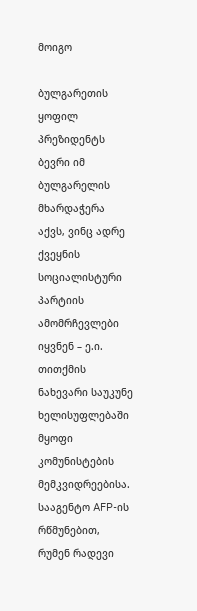მოიგო

ბულგარეთის ყოფილ პრეზიდენტს ბევრი იმ ბულგარელის მხარდაჭერა აქვს, ვინც ადრე ქვეყნის სოციალისტური პარტიის ამომრჩევლები იყვნენ – ე.ი. თითქმის ნახევარი საუკუნე ხელისუფლებაში მყოფი კომუნისტების მემკვიდრეებისა. სააგენტო AFP-ის რწმუნებით, რუმენ რადევი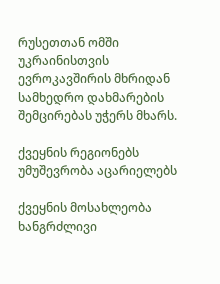რუსეთთან ომში უკრაინისთვის ევროკავშირის მხრიდან სამხედრო დახმარების შემცირებას უჭერს მხარს.

ქვეყნის რეგიონებს უმუშევრობა აცარიელებს

ქვეყნის მოსახლეობა ხანგრძლივი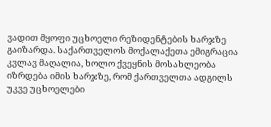ვადით მყოფი უცხოელი რეზიდენტების ხარჯზე გაიზარდა. საქართველოს მოქალაქეთა ემიგრაცია კვლავ მაღალია, ხოლო ქვეყნის მოსახლეობა იზრდება იმის ხარჯზე, რომ ქართველთა ადგილს უკვე უცხოელები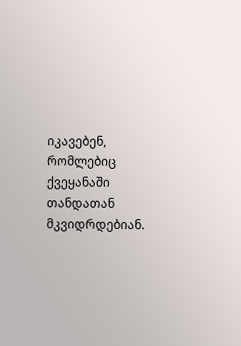იკავებენ, რომლებიც ქვეყანაში თანდათან მკვიდრდებიან.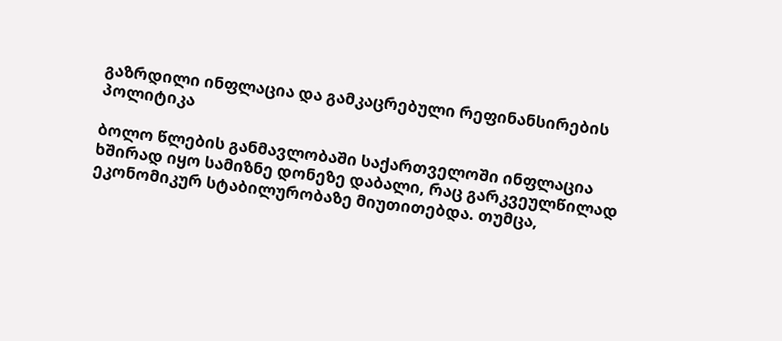გაზრდილი ინფლაცია და გამკაცრებული რეფინანსირების პოლიტიკა

ბოლო წლების განმავლობაში საქართველოში ინფლაცია ხშირად იყო სამიზნე დონეზე დაბალი, რაც გარკვეულწილად ეკონომიკურ სტაბილურობაზე მიუთითებდა. თუმცა,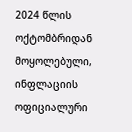2024 წლის ოქტომბრიდან მოყოლებული, ინფლაციის ოფიციალური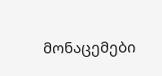მონაცემები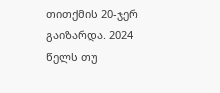თითქმის 20-ჯერ გაიზარდა. 2024 წელს თუ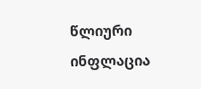წლიური ინფლაცია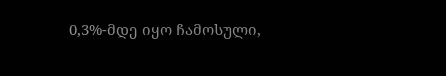0,3%-მდე იყო ჩამოსული,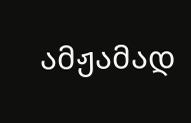ამჟამად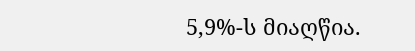5,9%-ს მიაღწია.